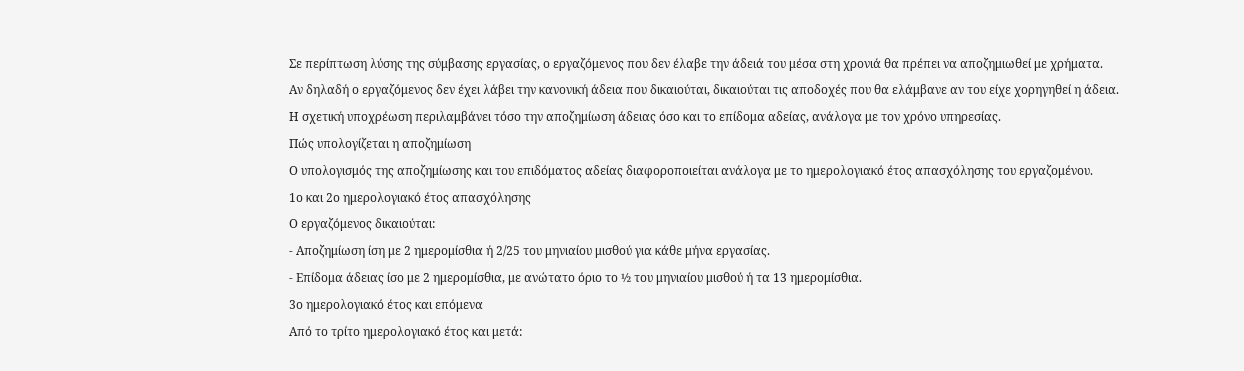Σε περίπτωση λύσης της σύμβασης εργασίας, ο εργαζόμενος που δεν έλαβε την άδειά του μέσα στη χρονιά θα πρέπει να αποζημιωθεί με χρήματα.
Αν δηλαδή ο εργαζόμενος δεν έχει λάβει την κανονική άδεια που δικαιούται, δικαιούται τις αποδοχές που θα ελάμβανε αν του είχε χορηγηθεί η άδεια.
Η σχετική υποχρέωση περιλαμβάνει τόσο την αποζημίωση άδειας όσο και το επίδομα αδείας, ανάλογα με τον χρόνο υπηρεσίας.
Πώς υπολογίζεται η αποζημίωση
Ο υπολογισμός της αποζημίωσης και του επιδόματος αδείας διαφοροποιείται ανάλογα με το ημερολογιακό έτος απασχόλησης του εργαζομένου.
1ο και 2ο ημερολογιακό έτος απασχόλησης
Ο εργαζόμενος δικαιούται:
- Αποζημίωση ίση με 2 ημερομίσθια ή 2/25 του μηνιαίου μισθού για κάθε μήνα εργασίας.
- Επίδομα άδειας ίσο με 2 ημερομίσθια, με ανώτατο όριο το ½ του μηνιαίου μισθού ή τα 13 ημερομίσθια.
3ο ημερολογιακό έτος και επόμενα
Από το τρίτο ημερολογιακό έτος και μετά: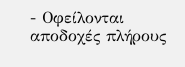- Οφείλονται αποδοχές πλήρους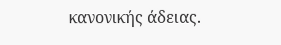κανονικής άδειας.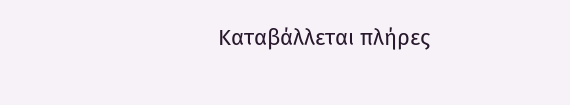Καταβάλλεται πλήρες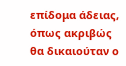επίδομα άδειας, όπως ακριβώς θα δικαιούταν ο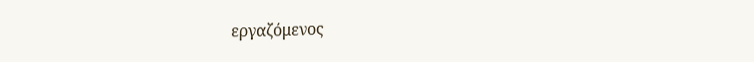εργαζόμενος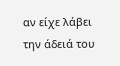αν είχε λάβει την άδειά του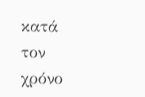κατά τον χρόνο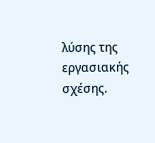λύσης της εργασιακής σχέσης.